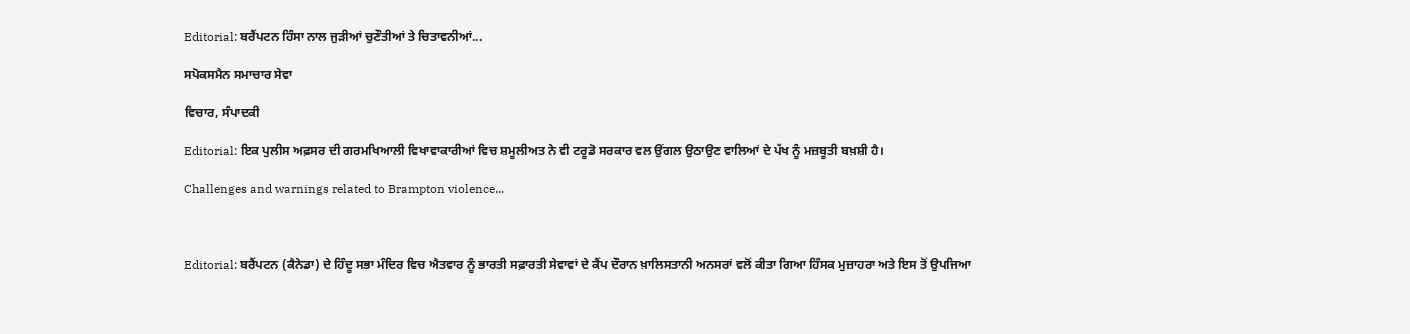Editorial: ਬਰੈਂਪਟਨ ਹਿੰਸਾ ਨਾਲ ਜੁੜੀਆਂ ਚੁਣੌਤੀਆਂ ਤੇ ਚਿਤਾਵਨੀਆਂ...

ਸਪੋਕਸਮੈਨ ਸਮਾਚਾਰ ਸੇਵਾ

ਵਿਚਾਰ, ਸੰਪਾਦਕੀ

Editorial: ਇਕ ਪੁਲੀਸ ਅਫ਼ਸਰ ਦੀ ਗਰਮਖਿਆਲੀ ਵਿਖਾਵਾਕਾਰੀਆਂ ਵਿਚ ਸ਼ਮੂਲੀਅਤ ਨੇ ਵੀ ਟਰੂਡੋ ਸਰਕਾਰ ਵਲ ਉਂਗਲ ਉਠਾਉਣ ਵਾਲਿਆਂ ਦੇ ਪੱਖ ਨੂੰ ਮਜ਼ਬੂਤੀ ਬਖ਼ਸ਼ੀ ਹੈ।

Challenges and warnings related to Brampton violence...



Editorial: ਬਰੈਂਪਟਨ (ਕੈਨੇਡਾ) ਦੇ ਹਿੰਦੂ ਸਭਾ ਮੰਦਿਰ ਵਿਚ ਐਤਵਾਰ ਨੂੰ ਭਾਰਤੀ ਸਫ਼ਾਰਤੀ ਸੇਵਾਵਾਂ ਦੇ ਕੈਂਪ ਦੌਰਾਨ ਖ਼ਾਲਿਸਤਾਨੀ ਅਨਸਰਾਂ ਵਲੋਂ ਕੀਤਾ ਗਿਆ ਹਿੰਸਕ ਮੁਜ਼ਾਹਰਾ ਅਤੇ ਇਸ ਤੋਂ ਉਪਜਿਆ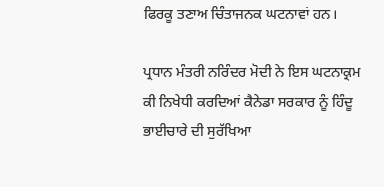ਫਿਰਕੂ ਤਣਾਅ ਚਿੰਤਾਜਨਕ ਘਟਨਾਵਾਂ ਹਨ।

ਪ੍ਰਧਾਨ ਮੰਤਰੀ ਨਰਿੰਦਰ ਮੋਦੀ ਨੇ ਇਸ ਘਟਨਾਕ੍ਰਮ ਕੀ ਨਿਖੇਧੀ ਕਰਦਿਆਂ ਕੈਨੇਡਾ ਸਰਕਾਰ ਨੂੰ ਹਿੰਦੂ ਭਾਈਚਾਰੇ ਦੀ ਸੁਰੱਖਿਆ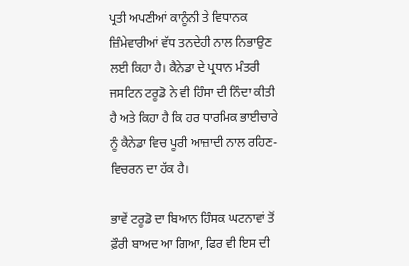ਪ੍ਰਤੀ ਅਪਣੀਆਂ ਕਾਨੂੰਨੀ ਤੇ ਵਿਧਾਨਕ ਜ਼ਿੰਮੇਵਾਰੀਆਂ ਵੱਧ ਤਨਦੇਹੀ ਨਾਲ ਨਿਭਾਉਣ ਲਈ ਕਿਹਾ ਹੈ। ਕੈਨੇਡਾ ਦੇ ਪ੍ਰਧਾਨ ਮੰਤਰੀ ਜਸਟਿਨ ਟਰੂਡੋ ਨੇ ਵੀ ਹਿੰਸਾ ਦੀ ਨਿੰਦਾ ਕੀਤੀ ਹੈ ਅਤੇ ਕਿਹਾ ਹੈ ਕਿ ਹਰ ਧਾਰਮਿਕ ਭਾਈਚਾਰੇ ਨੂੰ ਕੈਨੇਡਾ ਵਿਚ ਪੂਰੀ ਆਜ਼ਾਦੀ ਨਾਲ ਰਹਿਣ-ਵਿਚਰਨ ਦਾ ਹੱਕ ਹੈ।

ਭਾਵੇਂ ਟਰੂਡੋ ਦਾ ਬਿਆਨ ਹਿੰਸਕ ਘਟਨਾਵਾਂ ਤੋਂ ਫ਼ੌਰੀ ਬਾਅਦ ਆ ਗਿਆ, ਫਿਰ ਵੀ ਇਸ ਦੀ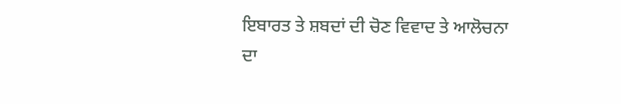ਇਬਾਰਤ ਤੇ ਸ਼ਬਦਾਂ ਦੀ ਚੋਣ ਵਿਵਾਦ ਤੇ ਆਲੋਚਨਾ ਦਾ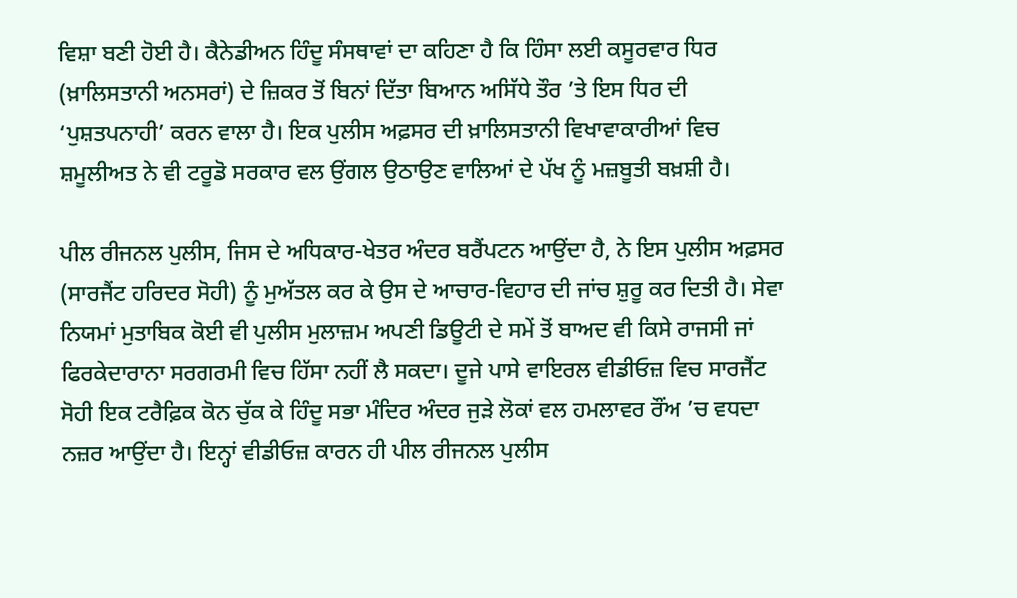ਵਿਸ਼ਾ ਬਣੀ ਹੋਈ ਹੈ। ਕੈਨੇਡੀਅਨ ਹਿੰਦੂ ਸੰਸਥਾਵਾਂ ਦਾ ਕਹਿਣਾ ਹੈ ਕਿ ਹਿੰਸਾ ਲਈ ਕਸੂਰਵਾਰ ਧਿਰ (ਖ਼ਾਲਿਸਤਾਨੀ ਅਨਸਰਾਂ) ਦੇ ਜ਼ਿਕਰ ਤੋਂ ਬਿਨਾਂ ਦਿੱਤਾ ਬਿਆਨ ਅਸਿੱਧੇ ਤੌਰ ’ਤੇ ਇਸ ਧਿਰ ਦੀ ‘ਪੁਸ਼ਤਪਨਾਹੀ’ ਕਰਨ ਵਾਲਾ ਹੈ। ਇਕ ਪੁਲੀਸ ਅਫ਼ਸਰ ਦੀ ਖ਼ਾਲਿਸਤਾਨੀ ਵਿਖਾਵਾਕਾਰੀਆਂ ਵਿਚ ਸ਼ਮੂਲੀਅਤ ਨੇ ਵੀ ਟਰੂਡੋ ਸਰਕਾਰ ਵਲ ਉਂਗਲ ਉਠਾਉਣ ਵਾਲਿਆਂ ਦੇ ਪੱਖ ਨੂੰ ਮਜ਼ਬੂਤੀ ਬਖ਼ਸ਼ੀ ਹੈ।

ਪੀਲ ਰੀਜਨਲ ਪੁਲੀਸ, ਜਿਸ ਦੇ ਅਧਿਕਾਰ-ਖੇਤਰ ਅੰਦਰ ਬਰੈਂਪਟਨ ਆਉਂਦਾ ਹੈ, ਨੇ ਇਸ ਪੁਲੀਸ ਅਫ਼ਸਰ (ਸਾਰਜੈਂਟ ਹਰਿਦਰ ਸੋਹੀ) ਨੂੰ ਮੁਅੱਤਲ ਕਰ ਕੇ ਉਸ ਦੇ ਆਚਾਰ-ਵਿਹਾਰ ਦੀ ਜਾਂਚ ਸ਼ੁਰੂ ਕਰ ਦਿਤੀ ਹੈ। ਸੇਵਾ ਨਿਯਮਾਂ ਮੁਤਾਬਿਕ ਕੋਈ ਵੀ ਪੁਲੀਸ ਮੁਲਾਜ਼ਮ ਅਪਣੀ ਡਿਊਟੀ ਦੇ ਸਮੇਂ ਤੋਂ ਬਾਅਦ ਵੀ ਕਿਸੇ ਰਾਜਸੀ ਜਾਂ ਫਿਰਕੇਦਾਰਾਨਾ ਸਰਗਰਮੀ ਵਿਚ ਹਿੱਸਾ ਨਹੀਂ ਲੈ ਸਕਦਾ। ਦੂਜੇ ਪਾਸੇ ਵਾਇਰਲ ਵੀਡੀਓਜ਼ ਵਿਚ ਸਾਰਜੈਂਟ ਸੋਹੀ ਇਕ ਟਰੈਫ਼ਿਕ ਕੋਨ ਚੁੱਕ ਕੇ ਹਿੰਦੂ ਸਭਾ ਮੰਦਿਰ ਅੰਦਰ ਜੁੜੇ ਲੋਕਾਂ ਵਲ ਹਮਲਾਵਰ ਰੌਂਅ ’ਚ ਵਧਦਾ ਨਜ਼ਰ ਆਉਂਦਾ ਹੈ। ਇਨ੍ਹਾਂ ਵੀਡੀਓਜ਼ ਕਾਰਨ ਹੀ ਪੀਲ ਰੀਜਨਲ ਪੁਲੀਸ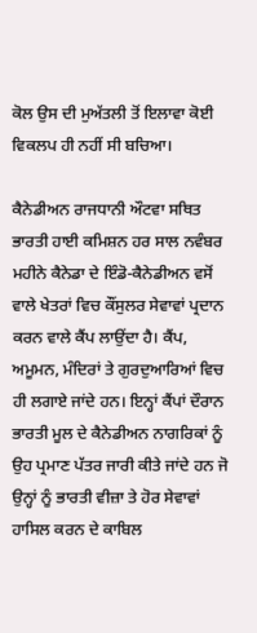ਕੋਲ ਉਸ ਦੀ ਮੁਅੱਤਲੀ ਤੋਂ ਇਲਾਵਾ ਕੋਈ ਵਿਕਲਪ ਹੀ ਨਹੀਂ ਸੀ ਬਚਿਆ।

ਕੈਨੇਡੀਅਨ ਰਾਜਧਾਨੀ ਔਟਵਾ ਸਥਿਤ ਭਾਰਤੀ ਹਾਈ ਕਮਿਸ਼ਨ ਹਰ ਸਾਲ ਨਵੰਬਰ ਮਹੀਨੇ ਕੈਨੇਡਾ ਦੇ ਇੰਡੋ-ਕੈਨੇਡੀਅਨ ਵਸੋਂ ਵਾਲੇ ਖੇਤਰਾਂ ਵਿਚ ਕੌਂਸੁਲਰ ਸੇਵਾਵਾਂ ਪ੍ਰਦਾਨ ਕਰਨ ਵਾਲੇ ਕੈਂਪ ਲਾਉਂਦਾ ਹੈ। ਕੈਂਪ, ਅਮੂਮਨ, ਮੰਦਿਰਾਂ ਤੇ ਗੁਰਦੁਆਰਿਆਂ ਵਿਚ ਹੀ ਲਗਾਏ ਜਾਂਦੇ ਹਨ। ਇਨ੍ਹਾਂ ਕੈਂਪਾਂ ਦੌਰਾਨ ਭਾਰਤੀ ਮੂਲ ਦੇ ਕੈਨੇਡੀਅਨ ਨਾਗਰਿਕਾਂ ਨੂੰ ਉਹ ਪ੍ਰਮਾਣ ਪੱਤਰ ਜਾਰੀ ਕੀਤੇ ਜਾਂਦੇ ਹਨ ਜੋ ਉਨ੍ਹਾਂ ਨੂੰ ਭਾਰਤੀ ਵੀਜ਼ਾ ਤੇ ਹੋਰ ਸੇਵਾਵਾਂ ਹਾਸਿਲ ਕਰਨ ਦੇ ਕਾਬਿਲ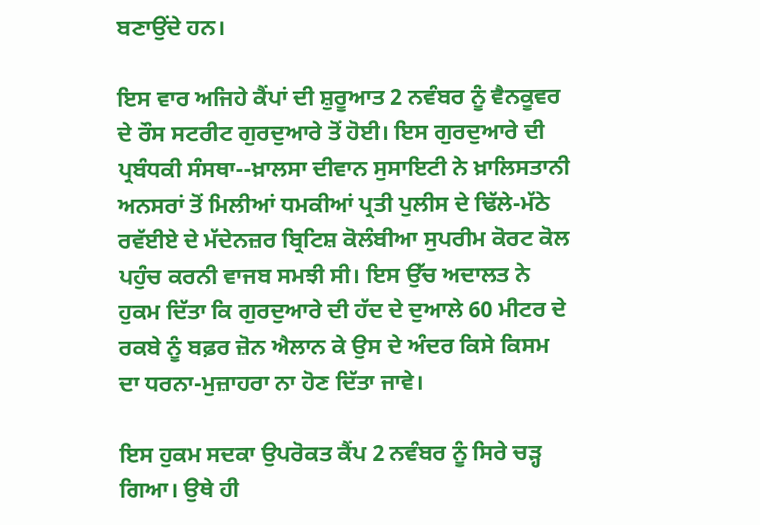ਬਣਾਉਂਦੇ ਹਨ।

ਇਸ ਵਾਰ ਅਜਿਹੇ ਕੈਂਪਾਂ ਦੀ ਸ਼ੁਰੂਆਤ 2 ਨਵੰਬਰ ਨੂੰ ਵੈਨਕੂਵਰ ਦੇ ਰੌਸ ਸਟਰੀਟ ਗੁਰਦੁਆਰੇ ਤੋਂ ਹੋਈ। ਇਸ ਗੁਰਦੁਆਰੇ ਦੀ ਪ੍ਰਬੰਧਕੀ ਸੰਸਥਾ--ਖ਼ਾਲਸਾ ਦੀਵਾਨ ਸੁਸਾਇਟੀ ਨੇ ਖ਼ਾਲਿਸਤਾਨੀ ਅਨਸਰਾਂ ਤੋਂ ਮਿਲੀਆਂ ਧਮਕੀਆਂ ਪ੍ਰਤੀ ਪੁਲੀਸ ਦੇ ਢਿੱਲੇ-ਮੱਠੇ ਰਵੱਈਏ ਦੇ ਮੱਦੇਨਜ਼ਰ ਬ੍ਰਿਟਿਸ਼ ਕੋਲੰਬੀਆ ਸੁਪਰੀਮ ਕੋਰਟ ਕੋਲ ਪਹੁੰਚ ਕਰਨੀ ਵਾਜਬ ਸਮਝੀ ਸੀ। ਇਸ ਉੱਚ ਅਦਾਲਤ ਨੇ ਹੁਕਮ ਦਿੱਤਾ ਕਿ ਗੁਰਦੁਆਰੇ ਦੀ ਹੱਦ ਦੇ ਦੁਆਲੇ 60 ਮੀਟਰ ਦੇ ਰਕਬੇ ਨੂੰ ਬਫ਼ਰ ਜ਼ੋਨ ਐਲਾਨ ਕੇ ਉਸ ਦੇ ਅੰਦਰ ਕਿਸੇ ਕਿਸਮ ਦਾ ਧਰਨਾ-ਮੁਜ਼ਾਹਰਾ ਨਾ ਹੋਣ ਦਿੱਤਾ ਜਾਵੇ।

ਇਸ ਹੁਕਮ ਸਦਕਾ ਉਪਰੋਕਤ ਕੈਂਪ 2 ਨਵੰਬਰ ਨੂੰ ਸਿਰੇ ਚੜ੍ਹ ਗਿਆ। ਉਥੇ ਹੀ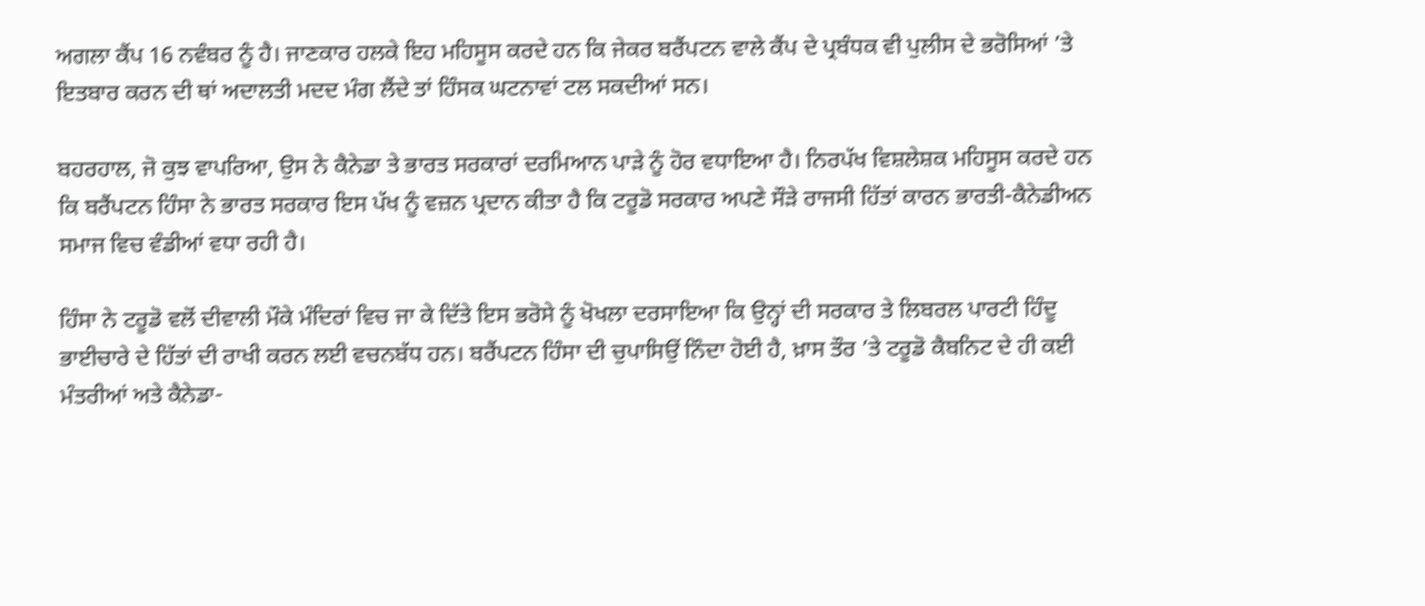ਅਗਲਾ ਕੈਂਪ 16 ਨਵੰਬਰ ਨੂੰ ਹੈ। ਜਾਣਕਾਰ ਹਲਕੇ ਇਹ ਮਹਿਸੂਸ ਕਰਦੇ ਹਨ ਕਿ ਜੇਕਰ ਬਰੈਂਪਟਨ ਵਾਲੇ ਕੈਂਪ ਦੇ ਪ੍ਰਬੰਧਕ ਵੀ ਪੁਲੀਸ ਦੇ ਭਰੋਸਿਆਂ ’ਤੇ ਇਤਬਾਰ ਕਰਨ ਦੀ ਥਾਂ ਅਦਾਲਤੀ ਮਦਦ ਮੰਗ ਲੈਂਦੇ ਤਾਂ ਹਿੰਸਕ ਘਟਨਾਵਾਂ ਟਲ ਸਕਦੀਆਂ ਸਨ।

ਬਹਰਹਾਲ, ਜੋ ਕੁਝ ਵਾਪਰਿਆ, ਉਸ ਨੇ ਕੈਨੇਡਾ ਤੇ ਭਾਰਤ ਸਰਕਾਰਾਂ ਦਰਮਿਆਨ ਪਾੜੇ ਨੂੰ ਹੋਰ ਵਧਾਇਆ ਹੈ। ਨਿਰਪੱਖ ਵਿਸ਼ਲੇਸ਼ਕ ਮਹਿਸੂਸ ਕਰਦੇ ਹਨ ਕਿ ਬਰੈਂਪਟਨ ਹਿੰਸਾ ਨੇ ਭਾਰਤ ਸਰਕਾਰ ਇਸ ਪੱਖ ਨੂੰ ਵਜ਼ਨ ਪ੍ਰਦਾਨ ਕੀਤਾ ਹੈ ਕਿ ਟਰੂਡੋ ਸਰਕਾਰ ਅਪਣੇ ਸੌੜੇ ਰਾਜਸੀ ਹਿੱਤਾਂ ਕਾਰਨ ਭਾਰਤੀ-ਕੈਨੇਡੀਅਨ ਸਮਾਜ ਵਿਚ ਵੰਡੀਆਂ ਵਧਾ ਰਹੀ ਹੈ।

ਹਿੰਸਾ ਨੇ ਟਰੂਡੋ ਵਲੋਂ ਦੀਵਾਲੀ ਮੌਕੇ ਮੰਦਿਰਾਂ ਵਿਚ ਜਾ ਕੇ ਦਿੱਤੇ ਇਸ ਭਰੋਸੇ ਨੂੰ ਖੋਖਲਾ ਦਰਸਾਇਆ ਕਿ ਉਨ੍ਹਾਂ ਦੀ ਸਰਕਾਰ ਤੇ ਲਿਬਰਲ ਪਾਰਟੀ ਹਿੰਦੂ ਭਾਈਚਾਰੇ ਦੇ ਹਿੱਤਾਂ ਦੀ ਰਾਖੀ ਕਰਨ ਲਈ ਵਚਨਬੱਧ ਹਨ। ਬਰੈਂਪਟਨ ਹਿੰਸਾ ਦੀ ਚੁਪਾਸਿਉਂ ਨਿੰਦਾ ਹੋਈ ਹੈ, ਖ਼ਾਸ ਤੌਰ ’ਤੇ ਟਰੂਡੋ ਕੈਬਨਿਟ ਦੇ ਹੀ ਕਈ ਮੰਤਰੀਆਂ ਅਤੇ ਕੈਨੇਡਾ-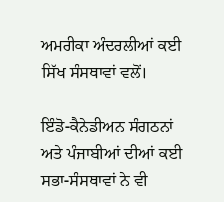ਅਮਰੀਕਾ ਅੰਦਰਲੀਆਂ ਕਈ ਸਿੱਖ ਸੰਸਥਾਵਾਂ ਵਲੋਂ।

ਇੰਡੋ-ਕੈਨੇਡੀਅਨ ਸੰਗਠਨਾਂ ਅਤੇ ਪੰਜਾਬੀਆਂ ਦੀਆਂ ਕਈ ਸਭਾ-ਸੰਸਥਾਵਾਂ ਨੇ ਵੀ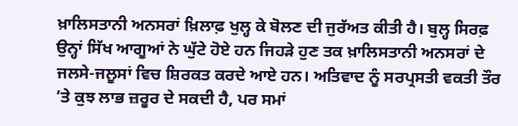ਖ਼ਾਲਿਸਤਾਨੀ ਅਨਸਰਾਂ ਖ਼ਿਲਾਫ਼ ਖੁਲ੍ਹ ਕੇ ਬੋਲਣ ਦੀ ਜੁਰੱਅਤ ਕੀਤੀ ਹੈ। ਬੁਲ੍ਹ ਸਿਰਫ਼ ਉਨ੍ਹਾਂ ਸਿੱਖ ਆਗੂਆਂ ਨੇ ਘੁੱਟੇ ਹੋਏ ਹਨ ਜਿਹੜੇ ਹੁਣ ਤਕ ਖ਼ਾਲਿਸਤਾਨੀ ਅਨਸਰਾਂ ਦੇ ਜਲਸੇ-ਜਲੂਸਾਂ ਵਿਚ ਸ਼ਿਰਕਤ ਕਰਦੇ ਆਏ ਹਨ। ਅਤਿਵਾਦ ਨੂੰ ਸਰਪ੍ਰਸਤੀ ਵਕਤੀ ਤੌਰ ’ਤੇ ਕੁਝ ਲਾਭ ਜ਼ਰੂਰ ਦੇ ਸਕਦੀ ਹੈ, ਪਰ ਸਮਾਂ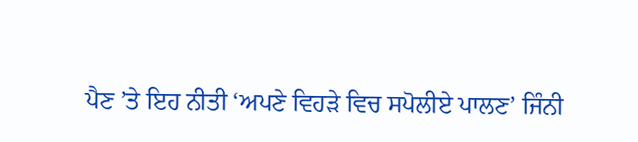ਪੈਣ ’ਤੇ ਇਹ ਨੀਤੀ ‘ਅਪਣੇ ਵਿਹੜੇ ਵਿਚ ਸਪੋਲੀਏ ਪਾਲਣ’ ਜਿੰਨੀ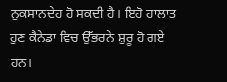ਨੁਕਸਾਨਦੇਹ ਹੋ ਸਕਦੀ ਹੈ। ਇਹੋ ਹਾਲਾਤ ਹੁਣ ਕੈਨੇਡਾ ਵਿਚ ਉੱਭਰਨੇ ਸ਼ੁਰੂ ਹੋ ਗਏ ਹਨ।